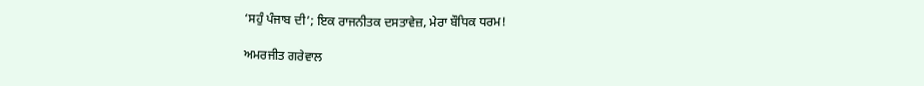‘ਸਹੁੰ ਪੰਜਾਬ ਦੀ’; ਇਕ ਰਾਜਨੀਤਕ ਦਸਤਾਵੇਜ਼, ਮੇਰਾ ਬੌਧਿਕ ਧਰਮ!

ਅਮਰਜੀਤ ਗਰੇਵਾਲ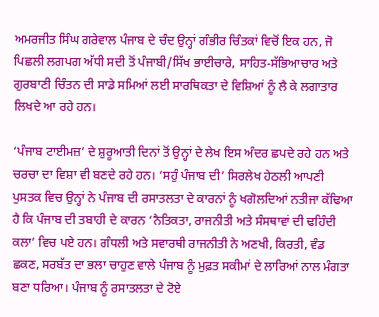ਅਮਰਜੀਤ ਸਿੰਘ ਗਰੇਵਾਲ ਪੰਜਾਬ ਦੇ ਚੰਦ ਉਨ੍ਹਾਂ ਗੰਭੀਰ ਚਿੰਤਕਾਂ ਵਿਚੋਂ ਇਕ ਹਨ, ਜੋ ਪਿਛਲੀ ਲਗਪਗ ਅੱਧੀ ਸਦੀ ਤੋਂ ਪੰਜਾਬੀ/ਸਿੱਖ ਭਾਈਚਾਰੇ, ਸਾਹਿਤ-ਸੱਭਿਆਚਾਰ ਅਤੇ ਗੁਰਬਾਣੀ ਚਿੰਤਨ ਦੀ ਸਾਡੇ ਸਮਿਆਂ ਲਈ ਸਾਰਥਿਕਤਾ ਦੇ ਵਿਸ਼ਿਆਂ ਨੂੰ ਲੈ ਕੇ ਲਗਾਤਾਰ ਲਿਖਦੇ ਆ ਰਹੇ ਹਨ।

‘ਪੰਜਾਬ ਟਾਈਮਜ਼’ ਦੇ ਸ਼ੁਰੂਆਤੀ ਦਿਨਾਂ ਤੋਂ ਉਨ੍ਹਾਂ ਦੇ ਲੇਖ ਇਸ ਅੰਦਰ ਛਪਦੇ ਰਹੇ ਹਨ ਅਤੇ ਚਰਚਾ ਦਾ ਵਿਸ਼ਾ ਵੀ ਬਣਦੇ ਰਹੇ ਹਨ। ‘ਸਹੁੰ ਪੰਜਾਬ ਦੀ’ ਸਿਰਲੇਖ ਹੇਠਲੀ ਆਪਣੀ ਪੁਸਤਕ ਵਿਚ ਉਨ੍ਹਾਂ ਨੇ ਪੰਜਾਬ ਦੀ ਰਸਾਤਲਤਾ ਦੇ ਕਾਰਨਾਂ ਨੂੰ ਖਗੋਲਦਿਆਂ ਨਤੀਜਾ ਕੱਢਿਆ ਹੈ ਕਿ ਪੰਜਾਬ ਦੀ ਤਬਾਹੀ ਦੇ ਕਾਰਨ ‘ਨੈਤਿਕਤਾ, ਰਾਜਨੀਤੀ ਅਤੇ ਸੰਸਥਾਵਾਂ ਦੀ ਢਹਿੰਦੀ ਕਲਾ’ ਵਿਚ ਪਏ ਹਨ। ਗੰਧਲੀ ਅਤੇ ਸਵਾਰਥੀ ਰਾਜਨੀਤੀ ਨੇ ਅਣਖੀ, ਕਿਰਤੀ, ਵੰਡ ਛਕਣ, ਸਰਬੱਤ ਦਾ ਭਲਾ ਚਾਹੁਣ ਵਾਲੇ ਪੰਜਾਬ ਨੂੰ ਮੁਫ਼ਤ ਸਕੀਮਾਂ ਦੇ ਲਾਰਿਆਂ ਨਾਲ ਮੰਗਤਾ ਬਣਾ ਧਰਿਆ। ਪੰਜਾਬ ਨੂੰ ਰਸਾਤਲਤਾ ਦੇ ਟੋਏ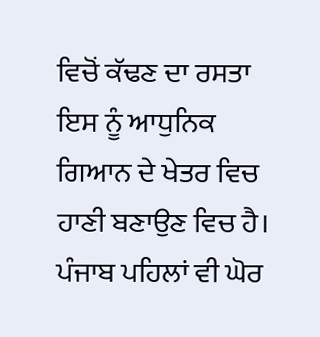ਵਿਚੋਂ ਕੱਢਣ ਦਾ ਰਸਤਾ ਇਸ ਨੂੰ ਆਧੁਨਿਕ ਗਿਆਨ ਦੇ ਖੇਤਰ ਵਿਚ ਹਾਣੀ ਬਣਾਉਣ ਵਿਚ ਹੈ। ਪੰਜਾਬ ਪਹਿਲਾਂ ਵੀ ਘੋਰ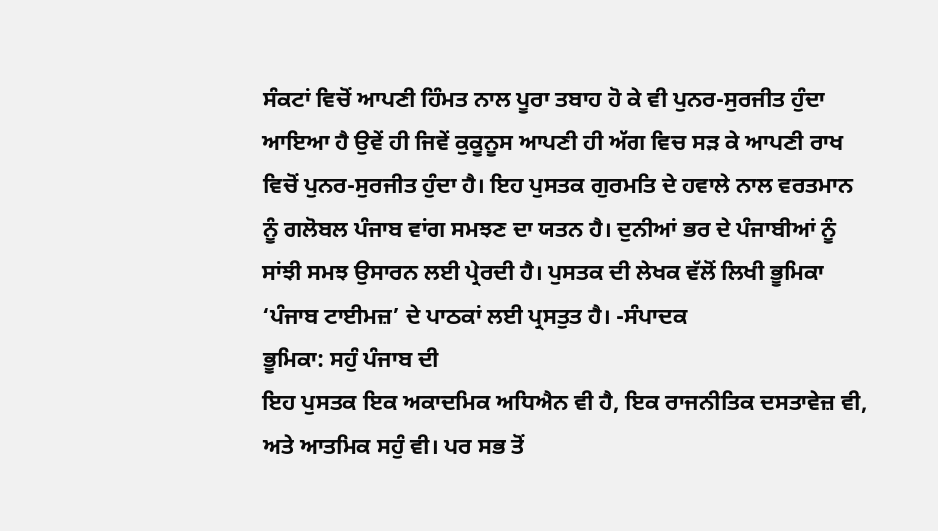ਸੰਕਟਾਂ ਵਿਚੋਂ ਆਪਣੀ ਹਿੰਮਤ ਨਾਲ ਪੂਰਾ ਤਬਾਹ ਹੋ ਕੇ ਵੀ ਪੁਨਰ-ਸੁਰਜੀਤ ਹੁੰਦਾ ਆਇਆ ਹੈ ਉਵੇਂ ਹੀ ਜਿਵੇਂ ਕੁਕੂਨੂਸ ਆਪਣੀ ਹੀ ਅੱਗ ਵਿਚ ਸੜ ਕੇ ਆਪਣੀ ਰਾਖ ਵਿਚੋਂ ਪੁਨਰ-ਸੁਰਜੀਤ ਹੁੰਦਾ ਹੈ। ਇਹ ਪੁਸਤਕ ਗੁਰਮਤਿ ਦੇ ਹਵਾਲੇ ਨਾਲ ਵਰਤਮਾਨ ਨੂੰ ਗਲੋਬਲ ਪੰਜਾਬ ਵਾਂਗ ਸਮਝਣ ਦਾ ਯਤਨ ਹੈ। ਦੁਨੀਆਂ ਭਰ ਦੇ ਪੰਜਾਬੀਆਂ ਨੂੰ ਸਾਂਝੀ ਸਮਝ ਉਸਾਰਨ ਲਈ ਪ੍ਰੇਰਦੀ ਹੈ। ਪੁਸਤਕ ਦੀ ਲੇਖਕ ਵੱਲੋਂ ਲਿਖੀ ਭੂਮਿਕਾ ‘ਪੰਜਾਬ ਟਾਈਮਜ਼’ ਦੇ ਪਾਠਕਾਂ ਲਈ ਪ੍ਰਸਤੁਤ ਹੈ। -ਸੰਪਾਦਕ
ਭੂਮਿਕਾ: ਸਹੁੰ ਪੰਜਾਬ ਦੀ
ਇਹ ਪੁਸਤਕ ਇਕ ਅਕਾਦਮਿਕ ਅਧਿਐਨ ਵੀ ਹੈ, ਇਕ ਰਾਜਨੀਤਿਕ ਦਸਤਾਵੇਜ਼ ਵੀ, ਅਤੇ ਆਤਮਿਕ ਸਹੁੰ ਵੀ। ਪਰ ਸਭ ਤੋਂ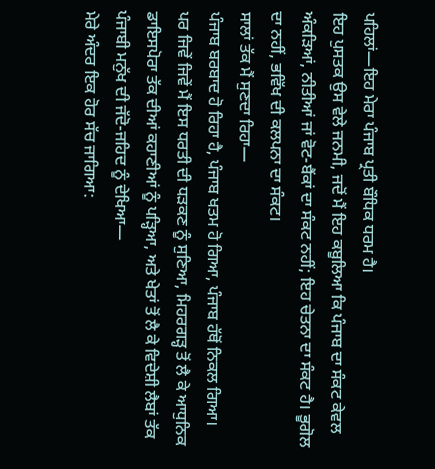ਪਹਿਲਾਂ—ਇਹ ਮੇਰਾ ਪੰਜਾਬ ਪ੍ਰਤੀ ਬੌਧਿਕ ਧਰਮ ਹੈ।
ਇਹ ਪੁਸਤਕ ਉਸ ਵੇਲੇ ਜਨਮੀ, ਜਦੋਂ ਮੈਂ ਇਹ ਕਬੂਲਿਆ ਕਿ ਪੰਜਾਬ ਦਾ ਸੰਕਟ ਕੇਵਲ ਅੰਕੜਿਆਂ, ਨੀਤੀਆਂ ਜਾਂ ਵੋਟ-ਬੈਂਕਾਂ ਦਾ ਸੰਕਟ ਨਹੀਂ; ਇਹ ਚੇਤਨਾ ਦਾ ਸੰਕਟ ਹੈ। ਭੂਗੋਲ ਦਾ ਨਹੀਂ, ਭਵਿੱਖ ਦੀ ਕਲਪਨਾ ਦਾ ਸੰਕਟ।
ਸਾਲਾਂ ਤੱਕ ਮੈਂ ਸੁਣਦਾ ਰਿਹਾ—
ਪੰਜਾਬ ਬਰਬਾਦ ਹੋ ਰਿਹਾ ਹੈ, ਪੰਜਾਬ ਖਤਮ ਹੋ ਗਿਆ, ਪੰਜਾਬ ਹੱਥੋਂ ਨਿਕਲ ਗਿਆ।
ਪਰ ਜਿਵੇਂ ਜਿਵੇਂ ਮੈਂ ਇਸ ਧਰਤੀ ਦੀ ਧੜਕਣ ਨੂੰ ਸੁਣਿਆ, ਮਿਹਰਗੜ੍ਹ ਤੋਂ ਲੈ ਕੇ ਆਧੁਨਿਕ ਡਾਇਸਪੋਰਾ ਤੱਕ ਦੀਆਂ ਕਹਾਣੀਆਂ ਨੂੰ ਪੜ੍ਹਿਆ, ਅਤੇ ਖੇਤਾਂ ਤੋਂ ਲੈ ਕੇ ਵਿਦੇਸ਼ੀ ਲੈਬਾਂ ਤੱਕ ਪੰਜਾਬੀ ਮਨੁੱਖ ਦੀ ਜੱਦੋ-ਜਹਿਦ ਨੂੰ ਦੇਖਿਆ—
ਮੇਰੇ ਅੰਦਰ ਇਕ ਹੋਰ ਸੱਚ ਜਾਗਿਆ: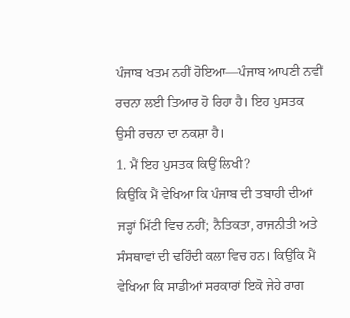ਪੰਜਾਬ ਖਤਮ ਨਹੀਂ ਹੋਇਆ—ਪੰਜਾਬ ਆਪਣੀ ਨਵੀਂ ਰਚਨਾ ਲਈ ਤਿਆਰ ਹੋ ਰਿਹਾ ਹੈ। ਇਹ ਪੁਸਤਕ ਉਸੀ ਰਚਨਾ ਦਾ ਨਕਸ਼ਾ ਹੈ।
1. ਮੈਂ ਇਹ ਪੁਸਤਕ ਕਿਉਂ ਲਿਖੀ?
ਕਿਉਂਕਿ ਮੈਂ ਵੇਖਿਆ ਕਿ ਪੰਜਾਬ ਦੀ ਤਬਾਹੀ ਦੀਆਂ ਜੜ੍ਹਾਂ ਮਿੱਟੀ ਵਿਚ ਨਹੀਂ; ਨੈਤਿਕਤਾ, ਰਾਜਨੀਤੀ ਅਤੇ ਸੰਸਥਾਵਾਂ ਦੀ ਢਹਿੰਦੀ ਕਲਾ ਵਿਚ ਹਨ। ਕਿਉਂਕਿ ਮੈਂ ਵੇਖਿਆ ਕਿ ਸਾਡੀਆਂ ਸਰਕਾਰਾਂ ਇਕੋ ਜੇਹੇ ਰਾਗ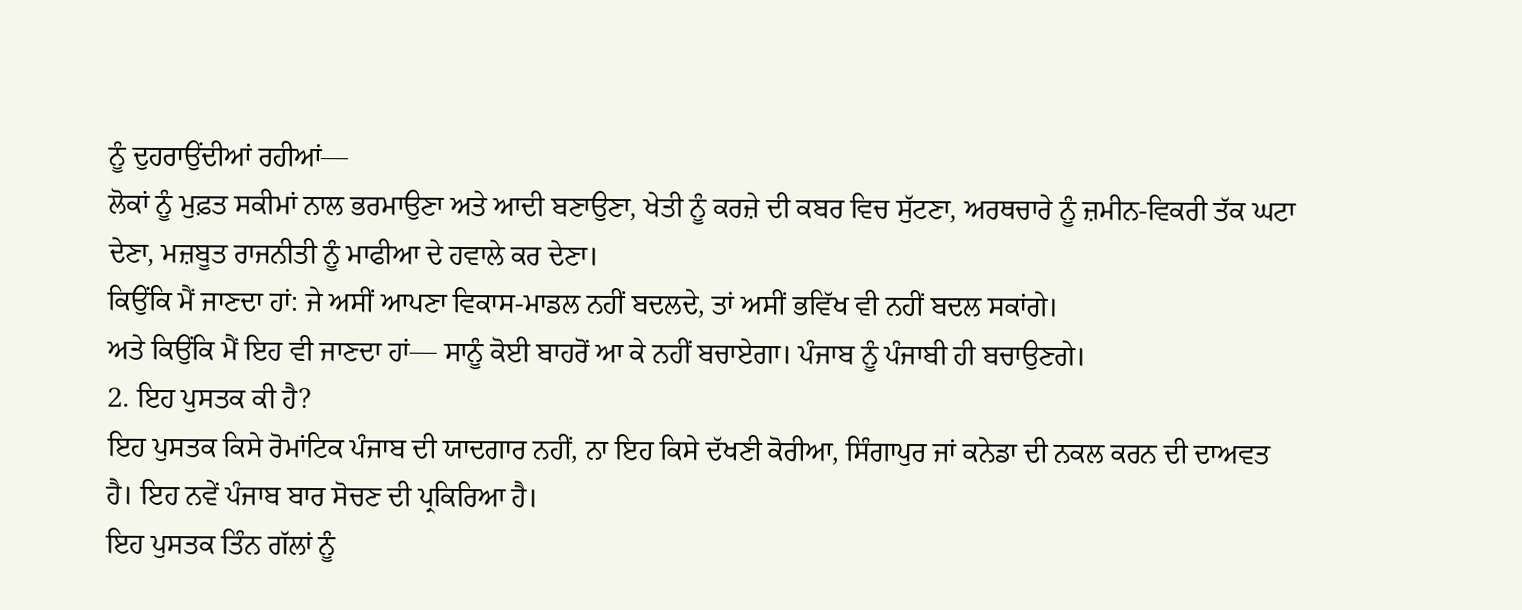ਨੂੰ ਦੁਹਰਾਉਂਦੀਆਂ ਰਹੀਆਂ—
ਲੋਕਾਂ ਨੂੰ ਮੁਫ਼ਤ ਸਕੀਮਾਂ ਨਾਲ ਭਰਮਾਉਣਾ ਅਤੇ ਆਦੀ ਬਣਾਉਣਾ, ਖੇਤੀ ਨੂੰ ਕਰਜ਼ੇ ਦੀ ਕਬਰ ਵਿਚ ਸੁੱਟਣਾ, ਅਰਥਚਾਰੇ ਨੂੰ ਜ਼ਮੀਨ-ਵਿਕਰੀ ਤੱਕ ਘਟਾ ਦੇਣਾ, ਮਜ਼ਬੂਤ ਰਾਜਨੀਤੀ ਨੂੰ ਮਾਫੀਆ ਦੇ ਹਵਾਲੇ ਕਰ ਦੇਣਾ।
ਕਿਉਂਕਿ ਮੈਂ ਜਾਣਦਾ ਹਾਂ: ਜੇ ਅਸੀਂ ਆਪਣਾ ਵਿਕਾਸ-ਮਾਡਲ ਨਹੀਂ ਬਦਲਦੇ, ਤਾਂ ਅਸੀਂ ਭਵਿੱਖ ਵੀ ਨਹੀਂ ਬਦਲ ਸਕਾਂਗੇ।
ਅਤੇ ਕਿਉਂਕਿ ਮੈਂ ਇਹ ਵੀ ਜਾਣਦਾ ਹਾਂ— ਸਾਨੂੰ ਕੋਈ ਬਾਹਰੋਂ ਆ ਕੇ ਨਹੀਂ ਬਚਾਏਗਾ। ਪੰਜਾਬ ਨੂੰ ਪੰਜਾਬੀ ਹੀ ਬਚਾਉਣਗੇ।
2. ਇਹ ਪੁਸਤਕ ਕੀ ਹੈ?
ਇਹ ਪੁਸਤਕ ਕਿਸੇ ਰੋਮਾਂਟਿਕ ਪੰਜਾਬ ਦੀ ਯਾਦਗਾਰ ਨਹੀਂ, ਨਾ ਇਹ ਕਿਸੇ ਦੱਖਣੀ ਕੋਰੀਆ, ਸਿੰਗਾਪੁਰ ਜਾਂ ਕਨੇਡਾ ਦੀ ਨਕਲ ਕਰਨ ਦੀ ਦਾਅਵਤ ਹੈ। ਇਹ ਨਵੇਂ ਪੰਜਾਬ ਬਾਰ ਸੋਚਣ ਦੀ ਪ੍ਰਕਿਰਿਆ ਹੈ।
ਇਹ ਪੁਸਤਕ ਤਿੰਨ ਗੱਲਾਂ ਨੂੰ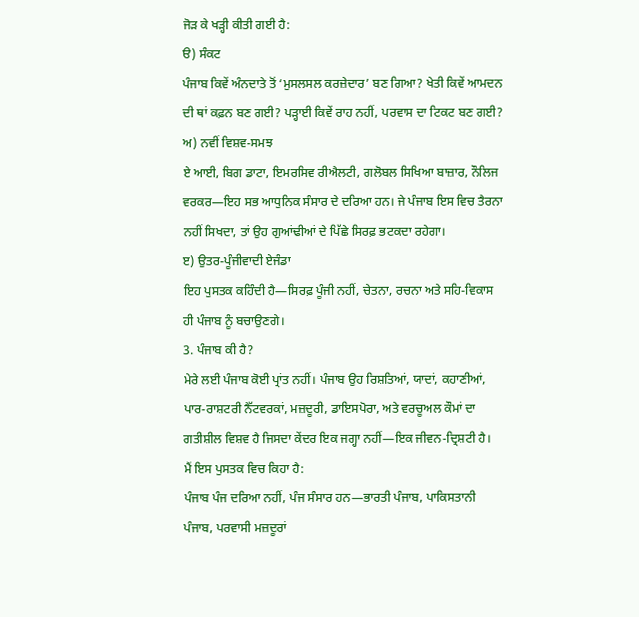ਜੋੜ ਕੇ ਖੜ੍ਹੀ ਕੀਤੀ ਗਈ ਹੈ:
ੳ) ਸੰਕਟ
ਪੰਜਾਬ ਕਿਵੇਂ ਅੰਨਦਾਤੇ ਤੋਂ ‘ਮੁਸਲਸਲ ਕਰਜ਼ੇਦਾਰ’ ਬਣ ਗਿਆ? ਖੇਤੀ ਕਿਵੇਂ ਆਮਦਨ ਦੀ ਥਾਂ ਕਫ਼ਨ ਬਣ ਗਈ? ਪੜ੍ਹਾਈ ਕਿਵੇਂ ਰਾਹ ਨਹੀਂ, ਪਰਵਾਸ ਦਾ ਟਿਕਟ ਬਣ ਗਈ?
ਅ) ਨਵੀਂ ਵਿਸ਼ਵ-ਸਮਝ
ਏ ਆਈ, ਬਿਗ ਡਾਟਾ, ਇਮਰਸਿਵ ਰੀਐਲਟੀ, ਗਲੋਬਲ ਸਿਖਿਆ ਬਾਜ਼ਾਰ, ਨੌਲਿਜ ਵਰਕਰ—ਇਹ ਸਭ ਆਧੁਨਿਕ ਸੰਸਾਰ ਦੇ ਦਰਿਆ ਹਨ। ਜੇ ਪੰਜਾਬ ਇਸ ਵਿਚ ਤੈਰਨਾ ਨਹੀਂ ਸਿਖਦਾ, ਤਾਂ ਉਹ ਗੁਆਂਢੀਆਂ ਦੇ ਪਿੱਛੇ ਸਿਰਫ਼ ਭਟਕਦਾ ਰਹੇਗਾ।
ੲ) ਉਤਰ-ਪੂੰਜੀਵਾਦੀ ਏਜੰਡਾ
ਇਹ ਪੁਸਤਕ ਕਹਿੰਦੀ ਹੈ—ਸਿਰਫ਼ ਪੂੰਜੀ ਨਹੀਂ, ਚੇਤਨਾ, ਰਚਨਾ ਅਤੇ ਸਹਿ-ਵਿਕਾਸ ਹੀ ਪੰਜਾਬ ਨੂੰ ਬਚਾਉਣਗੇ।
3. ਪੰਜਾਬ ਕੀ ਹੈ?
ਮੇਰੇ ਲਈ ਪੰਜਾਬ ਕੋਈ ਪ੍ਰਾਂਤ ਨਹੀਂ। ਪੰਜਾਬ ਉਹ ਰਿਸ਼ਤਿਆਂ, ਯਾਦਾਂ, ਕਹਾਣੀਆਂ, ਪਾਰ-ਰਾਸ਼ਟਰੀ ਨੈੱਟਵਰਕਾਂ, ਮਜ਼ਦੂਰੀ, ਡਾਇਸਪੋਰਾ, ਅਤੇ ਵਰਚੂਅਲ ਕੌਮਾਂ ਦਾ ਗਤੀਸ਼ੀਲ ਵਿਸ਼ਵ ਹੈ ਜਿਸਦਾ ਕੇਂਦਰ ਇਕ ਜਗ੍ਹਾ ਨਹੀਂ—ਇਕ ਜੀਵਨ-ਦ੍ਰਿਸ਼ਟੀ ਹੈ।
ਮੈਂ ਇਸ ਪੁਸਤਕ ਵਿਚ ਕਿਹਾ ਹੈ:
ਪੰਜਾਬ ਪੰਜ ਦਰਿਆ ਨਹੀਂ, ਪੰਜ ਸੰਸਾਰ ਹਨ—ਭਾਰਤੀ ਪੰਜਾਬ, ਪਾਕਿਸਤਾਨੀ ਪੰਜਾਬ, ਪਰਵਾਸੀ ਮਜ਼ਦੂਰਾਂ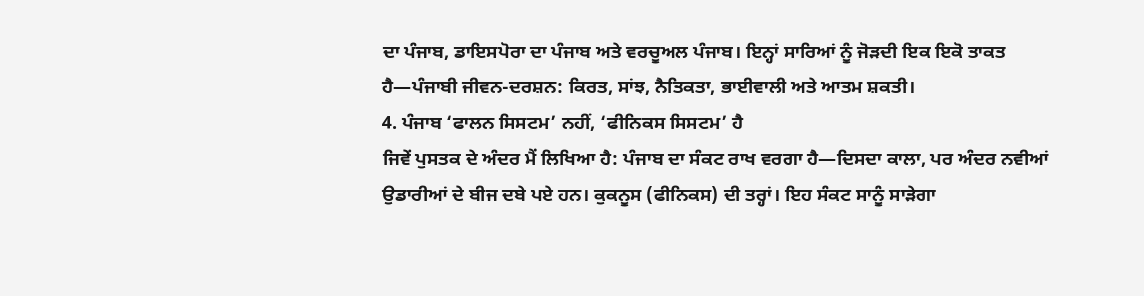ਦਾ ਪੰਜਾਬ, ਡਾਇਸਪੋਰਾ ਦਾ ਪੰਜਾਬ ਅਤੇ ਵਰਚੂਅਲ ਪੰਜਾਬ। ਇਨ੍ਹਾਂ ਸਾਰਿਆਂ ਨੂੰ ਜੋੜਦੀ ਇਕ ਇਕੋ ਤਾਕਤ ਹੈ—ਪੰਜਾਬੀ ਜੀਵਨ-ਦਰਸ਼ਨ: ਕਿਰਤ, ਸਾਂਝ, ਨੈਤਿਕਤਾ, ਭਾਈਵਾਲੀ ਅਤੇ ਆਤਮ ਸ਼ਕਤੀ।
4. ਪੰਜਾਬ ‘ਫਾਲਨ ਸਿਸਟਮ’ ਨਹੀਂ, ‘ਫੀਨਿਕਸ ਸਿਸਟਮ’ ਹੈ
ਜਿਵੇਂ ਪੁਸਤਕ ਦੇ ਅੰਦਰ ਮੈਂ ਲਿਖਿਆ ਹੈ: ਪੰਜਾਬ ਦਾ ਸੰਕਟ ਰਾਖ ਵਰਗਾ ਹੈ—ਦਿਸਦਾ ਕਾਲਾ, ਪਰ ਅੰਦਰ ਨਵੀਆਂ ਉਡਾਰੀਆਂ ਦੇ ਬੀਜ ਦਬੇ ਪਏ ਹਨ। ਕੁਕਨੂਸ (ਫੀਨਿਕਸ) ਦੀ ਤਰ੍ਹਾਂ। ਇਹ ਸੰਕਟ ਸਾਨੂੰ ਸਾੜੇਗਾ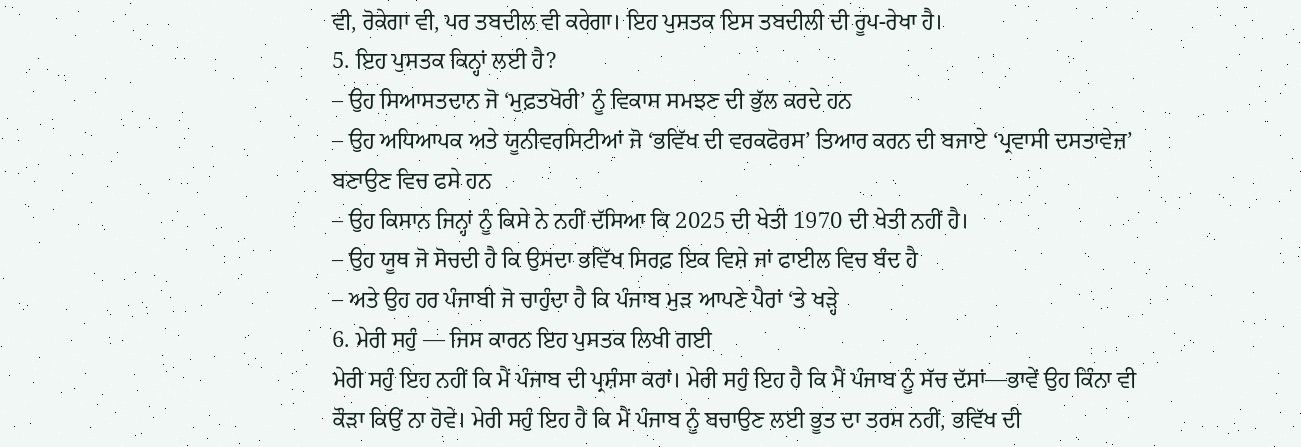ਵੀ, ਰੋਕੇਗਾ ਵੀ, ਪਰ ਤਬਦੀਲ ਵੀ ਕਰੇਗਾ। ਇਹ ਪੁਸਤਕ ਇਸ ਤਬਦੀਲੀ ਦੀ ਰੂਪ-ਰੇਖਾ ਹੈ।
5. ਇਹ ਪੁਸਤਕ ਕਿਨ੍ਹਾਂ ਲਈ ਹੈ?
– ਉਹ ਸਿਆਸਤਦਾਨ ਜੋ ‘ਮੁਫ਼ਤਖੋਰੀ’ ਨੂੰ ਵਿਕਾਸ ਸਮਝਣ ਦੀ ਭੁੱਲ ਕਰਦੇ ਹਨ
– ਉਹ ਅਧਿਆਪਕ ਅਤੇ ਯੂਨੀਵਰਸਿਟੀਆਂ ਜੋ ‘ਭਵਿੱਖ ਦੀ ਵਰਕਫੋਰਸ’ ਤਿਆਰ ਕਰਨ ਦੀ ਬਜਾਏ ‘ਪ੍ਰਵਾਸੀ ਦਸਤਾਵੇਜ਼’ ਬਣਾਉਣ ਵਿਚ ਫਸੇ ਹਨ
– ਉਹ ਕਿਸਾਨ ਜਿਨ੍ਹਾਂ ਨੂੰ ਕਿਸੇ ਨੇ ਨਹੀਂ ਦੱਸਿਆ ਕਿ 2025 ਦੀ ਖੇਤੀ 1970 ਦੀ ਖੇਤੀ ਨਹੀਂ ਹੈ।
– ਉਹ ਯੂਥ ਜੋ ਸੋਚਦੀ ਹੈ ਕਿ ਉਸਦਾ ਭਵਿੱਖ ਸਿਰਫ਼ ਇਕ ਵਿਸ਼ੇ ਜਾਂ ਫਾਈਲ ਵਿਚ ਬੰਦ ਹੈ
– ਅਤੇ ਉਹ ਹਰ ਪੰਜਾਬੀ ਜੋ ਚਾਹੁੰਦਾ ਹੈ ਕਿ ਪੰਜਾਬ ਮੁੜ ਆਪਣੇ ਪੈਰਾਂ ‘ਤੇ ਖੜ੍ਹੇ
6. ਮੇਰੀ ਸਹੁੰ — ਜਿਸ ਕਾਰਨ ਇਹ ਪੁਸਤਕ ਲਿਖੀ ਗਈ
ਮੇਰੀ ਸਹੁੰ ਇਹ ਨਹੀਂ ਕਿ ਮੈਂ ਪੰਜਾਬ ਦੀ ਪ੍ਰਸ਼ੰਸਾ ਕਰਾਂ। ਮੇਰੀ ਸਹੁੰ ਇਹ ਹੈ ਕਿ ਮੈਂ ਪੰਜਾਬ ਨੂੰ ਸੱਚ ਦੱਸਾਂ—ਭਾਵੇਂ ਉਹ ਕਿੰਨਾ ਵੀ ਕੌੜਾ ਕਿਉਂ ਨਾ ਹੋਵੇ। ਮੇਰੀ ਸਹੁੰ ਇਹ ਹੈ ਕਿ ਮੈਂ ਪੰਜਾਬ ਨੂੰ ਬਚਾਉਣ ਲਈ ਭੂਤ ਦਾ ਤਰਸ ਨਹੀਂ, ਭਵਿੱਖ ਦੀ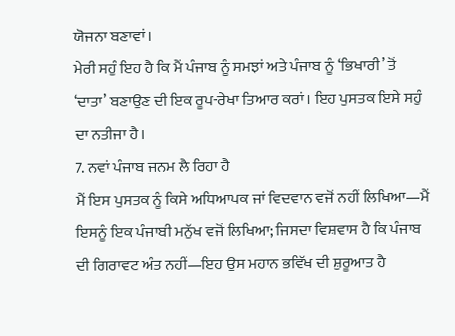ਯੋਜਨਾ ਬਣਾਵਾਂ।
ਮੇਰੀ ਸਹੁੰ ਇਹ ਹੈ ਕਿ ਮੈਂ ਪੰਜਾਬ ਨੂੰ ਸਮਝਾਂ ਅਤੇ ਪੰਜਾਬ ਨੂੰ ‘ਭਿਖਾਰੀ’ ਤੋਂ ‘ਦਾਤਾ’ ਬਣਾਉਣ ਦੀ ਇਕ ਰੂਪ-ਰੇਖਾ ਤਿਆਰ ਕਰਾਂ। ਇਹ ਪੁਸਤਕ ਇਸੇ ਸਹੁੰ ਦਾ ਨਤੀਜਾ ਹੈ।
7. ਨਵਾਂ ਪੰਜਾਬ ਜਨਮ ਲੈ ਰਿਹਾ ਹੈ
ਮੈਂ ਇਸ ਪੁਸਤਕ ਨੂੰ ਕਿਸੇ ਅਧਿਆਪਕ ਜਾਂ ਵਿਦਵਾਨ ਵਜੋਂ ਨਹੀਂ ਲਿਖਿਆ—ਮੈਂ ਇਸਨੂੰ ਇਕ ਪੰਜਾਬੀ ਮਨੁੱਖ ਵਜੋਂ ਲਿਖਿਆ; ਜਿਸਦਾ ਵਿਸ਼ਵਾਸ ਹੈ ਕਿ ਪੰਜਾਬ ਦੀ ਗਿਰਾਵਟ ਅੰਤ ਨਹੀਂ—ਇਹ ਉਸ ਮਹਾਨ ਭਵਿੱਖ ਦੀ ਸ਼ੁਰੂਆਤ ਹੈ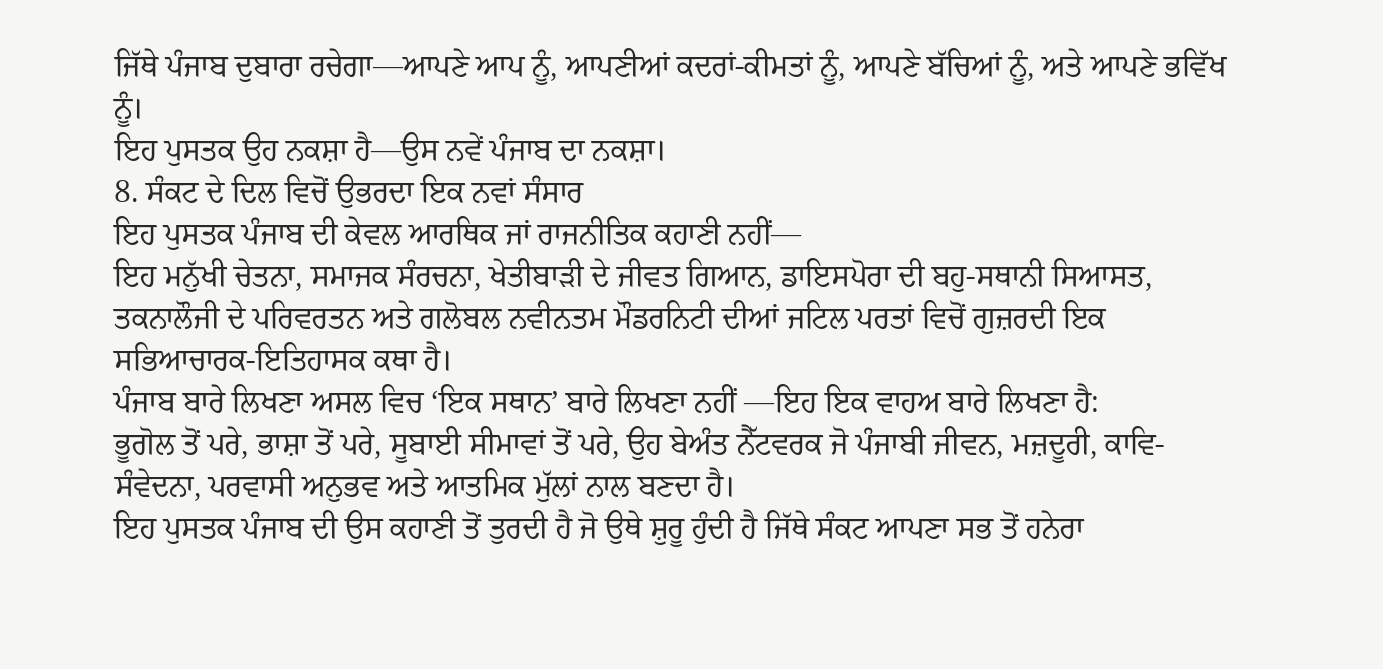ਜਿੱਥੇ ਪੰਜਾਬ ਦੁਬਾਰਾ ਰਚੇਗਾ—ਆਪਣੇ ਆਪ ਨੂੰ, ਆਪਣੀਆਂ ਕਦਰਾਂ-ਕੀਮਤਾਂ ਨੂੰ, ਆਪਣੇ ਬੱਚਿਆਂ ਨੂੰ, ਅਤੇ ਆਪਣੇ ਭਵਿੱਖ ਨੂੰ।
ਇਹ ਪੁਸਤਕ ਉਹ ਨਕਸ਼ਾ ਹੈ—ਉਸ ਨਵੇਂ ਪੰਜਾਬ ਦਾ ਨਕਸ਼ਾ।
8. ਸੰਕਟ ਦੇ ਦਿਲ ਵਿਚੋਂ ਉਭਰਦਾ ਇਕ ਨਵਾਂ ਸੰਸਾਰ
ਇਹ ਪੁਸਤਕ ਪੰਜਾਬ ਦੀ ਕੇਵਲ ਆਰਥਿਕ ਜਾਂ ਰਾਜਨੀਤਿਕ ਕਹਾਣੀ ਨਹੀਂ—
ਇਹ ਮਨੁੱਖੀ ਚੇਤਨਾ, ਸਮਾਜਕ ਸੰਰਚਨਾ, ਖੇਤੀਬਾੜੀ ਦੇ ਜੀਵਤ ਗਿਆਨ, ਡਾਇਸਪੋਰਾ ਦੀ ਬਹੁ-ਸਥਾਨੀ ਸਿਆਸਤ, ਤਕਨਾਲੌਜੀ ਦੇ ਪਰਿਵਰਤਨ ਅਤੇ ਗਲੋਬਲ ਨਵੀਨਤਮ ਮੌਡਰਨਿਟੀ ਦੀਆਂ ਜਟਿਲ ਪਰਤਾਂ ਵਿਚੋਂ ਗੁਜ਼ਰਦੀ ਇਕ ਸਭਿਆਚਾਰਕ-ਇਤਿਹਾਸਕ ਕਥਾ ਹੈ।
ਪੰਜਾਬ ਬਾਰੇ ਲਿਖਣਾ ਅਸਲ ਵਿਚ ‘ਇਕ ਸਥਾਨ’ ਬਾਰੇ ਲਿਖਣਾ ਨਹੀਂ —ਇਹ ਇਕ ਵਾਹਅ ਬਾਰੇ ਲਿਖਣਾ ਹੈ:
ਭੂਗੋਲ ਤੋਂ ਪਰੇ, ਭਾਸ਼ਾ ਤੋਂ ਪਰੇ, ਸੂਬਾਈ ਸੀਮਾਵਾਂ ਤੋਂ ਪਰੇ, ਉਹ ਬੇਅੰਤ ਨੈੱਟਵਰਕ ਜੋ ਪੰਜਾਬੀ ਜੀਵਨ, ਮਜ਼ਦੂਰੀ, ਕਾਵਿ-ਸੰਵੇਦਨਾ, ਪਰਵਾਸੀ ਅਨੁਭਵ ਅਤੇ ਆਤਮਿਕ ਮੁੱਲਾਂ ਨਾਲ ਬਣਦਾ ਹੈ।
ਇਹ ਪੁਸਤਕ ਪੰਜਾਬ ਦੀ ਉਸ ਕਹਾਣੀ ਤੋਂ ਤੁਰਦੀ ਹੈ ਜੋ ਉਥੇ ਸ਼ੁਰੂ ਹੁੰਦੀ ਹੈ ਜਿੱਥੇ ਸੰਕਟ ਆਪਣਾ ਸਭ ਤੋਂ ਹਨੇਰਾ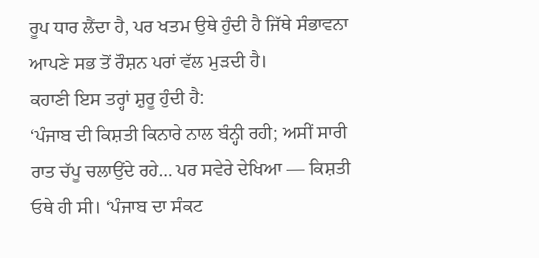ਰੂਪ ਧਾਰ ਲੈਂਦਾ ਹੈ, ਪਰ ਖਤਮ ਉਥੇ ਹੁੰਦੀ ਹੈ ਜਿੱਥੇ ਸੰਭਾਵਨਾ ਆਪਣੇ ਸਭ ਤੋਂ ਰੌਸ਼ਨ ਪਰਾਂ ਵੱਲ ਮੁੜਦੀ ਹੈ।
ਕਹਾਣੀ ਇਸ ਤਰ੍ਹਾਂ ਸ਼ੁਰੂ ਹੁੰਦੀ ਹੈ:
‘ਪੰਜਾਬ ਦੀ ਕਿਸ਼ਤੀ ਕਿਨਾਰੇ ਨਾਲ ਬੰਨ੍ਹੀ ਰਹੀ; ਅਸੀਂ ਸਾਰੀ ਰਾਤ ਚੱਪੂ ਚਲਾਉਂਦੇ ਰਹੇ… ਪਰ ਸਵੇਰੇ ਦੇਖਿਆ — ਕਿਸ਼ਤੀ ਓਥੇ ਹੀ ਸੀ। ‘ਪੰਜਾਬ ਦਾ ਸੰਕਟ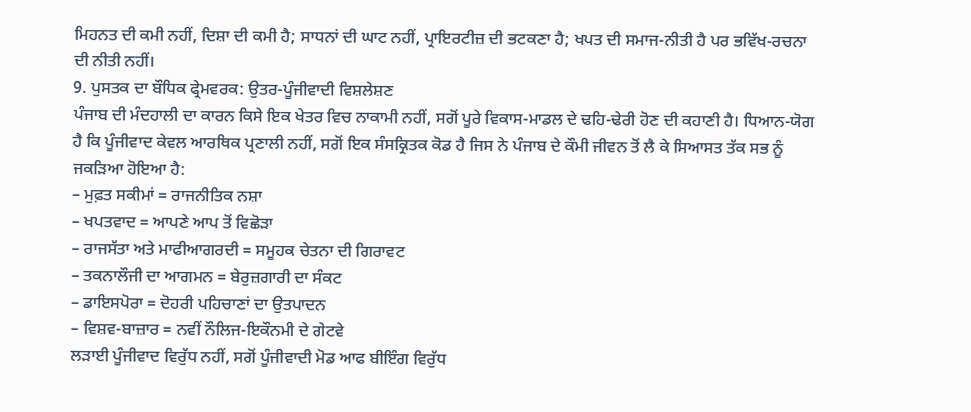ਮਿਹਨਤ ਦੀ ਕਮੀ ਨਹੀਂ, ਦਿਸ਼ਾ ਦੀ ਕਮੀ ਹੈ; ਸਾਧਨਾਂ ਦੀ ਘਾਟ ਨਹੀਂ, ਪ੍ਰਾਇਰਟੀਜ਼ ਦੀ ਭਟਕਣਾ ਹੈ; ਖਪਤ ਦੀ ਸਮਾਜ-ਨੀਤੀ ਹੈ ਪਰ ਭਵਿੱਖ-ਰਚਨਾ ਦੀ ਨੀਤੀ ਨਹੀਂ।
9. ਪੁਸਤਕ ਦਾ ਬੌਧਿਕ ਫ੍ਰੇਮਵਰਕ: ਉਤਰ-ਪੂੰਜੀਵਾਦੀ ਵਿਸ਼ਲੇਸ਼ਣ
ਪੰਜਾਬ ਦੀ ਮੰਦਹਾਲੀ ਦਾ ਕਾਰਨ ਕਿਸੇ ਇਕ ਖੇਤਰ ਵਿਚ ਨਾਕਾਮੀ ਨਹੀਂ, ਸਗੋਂ ਪੂਰੇ ਵਿਕਾਸ-ਮਾਡਲ ਦੇ ਢਹਿ-ਢੇਰੀ ਹੋਣ ਦੀ ਕਹਾਣੀ ਹੈ। ਧਿਆਨ-ਯੋਗ ਹੈ ਕਿ ਪੂੰਜੀਵਾਦ ਕੇਵਲ ਆਰਥਿਕ ਪ੍ਰਣਾਲੀ ਨਹੀਂ, ਸਗੋਂ ਇਕ ਸੰਸਕ੍ਰਿਤਕ ਕੋਡ ਹੈ ਜਿਸ ਨੇ ਪੰਜਾਬ ਦੇ ਕੌਮੀ ਜੀਵਨ ਤੋਂ ਲੈ ਕੇ ਸਿਆਸਤ ਤੱਕ ਸਭ ਨੂੰ ਜਕੜਿਆ ਹੋਇਆ ਹੈ:
– ਮੁਫ਼ਤ ਸਕੀਮਾਂ = ਰਾਜਨੀਤਿਕ ਨਸ਼ਾ
– ਖਪਤਵਾਦ = ਆਪਣੇ ਆਪ ਤੋਂ ਵਿਛੋੜਾ
– ਰਾਜਸੱਤਾ ਅਤੇ ਮਾਫੀਆਗਰਦੀ = ਸਮੂਹਕ ਚੇਤਨਾ ਦੀ ਗਿਰਾਵਟ
– ਤਕਨਾਲੌਜੀ ਦਾ ਆਗਮਨ = ਬੇਰੁਜ਼ਗਾਰੀ ਦਾ ਸੰਕਟ
– ਡਾਇਸਪੋਰਾ = ਦੋਹਰੀ ਪਹਿਚਾਣਾਂ ਦਾ ਉਤਪਾਦਨ
– ਵਿਸ਼ਵ-ਬਾਜ਼ਾਰ = ਨਵੀਂ ਨੌਲਿਜ-ਇਕੌਨਮੀ ਦੇ ਗੇਟਵੇ
ਲੜਾਈ ਪੂੰਜੀਵਾਦ ਵਿਰੁੱਧ ਨਹੀਂ, ਸਗੋਂ ਪੂੰਜੀਵਾਦੀ ਮੋਡ ਆਫ ਬੀਇੰਗ ਵਿਰੁੱਧ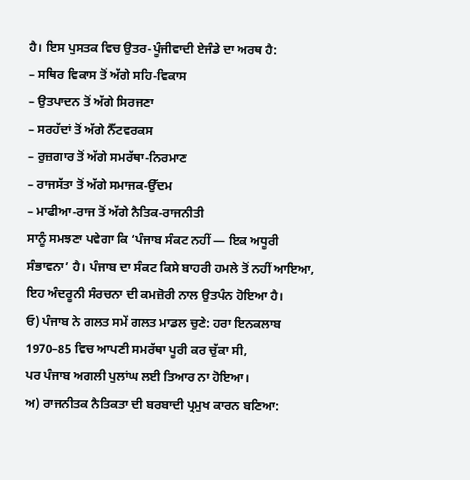ਹੈ। ਇਸ ਪੁਸਤਕ ਵਿਚ ਉਤਰ-ਪੂੰਜੀਵਾਦੀ ਏਜੰਡੇ ਦਾ ਅਰਥ ਹੈ:
– ਸਥਿਰ ਵਿਕਾਸ ਤੋਂ ਅੱਗੇ ਸਹਿ-ਵਿਕਾਸ
– ਉਤਪਾਦਨ ਤੋਂ ਅੱਗੇ ਸਿਰਜਣਾ
– ਸਰਹੱਦਾਂ ਤੋਂ ਅੱਗੇ ਨੈੱਟਵਰਕਸ
– ਰੁਜ਼ਗਾਰ ਤੋਂ ਅੱਗੇ ਸਮਰੱਥਾ-ਨਿਰਮਾਣ
– ਰਾਜਸੱਤਾ ਤੋਂ ਅੱਗੇ ਸਮਾਜਕ-ਉੱਦਮ
– ਮਾਫੀਆ-ਰਾਜ ਤੋਂ ਅੱਗੇ ਨੈਤਿਕ-ਰਾਜਨੀਤੀ
ਸਾਨੂੰ ਸਮਝਣਾ ਪਵੇਗਾ ਕਿ ‘ਪੰਜਾਬ ਸੰਕਟ ਨਹੀਂ — ਇਕ ਅਧੂਰੀ ਸੰਭਾਵਨਾ’ ਹੈ। ਪੰਜਾਬ ਦਾ ਸੰਕਟ ਕਿਸੇ ਬਾਹਰੀ ਹਮਲੇ ਤੋਂ ਨਹੀਂ ਆਇਆ, ਇਹ ਅੰਦਰੂਨੀ ਸੰਰਚਨਾ ਦੀ ਕਮਜ਼ੋਰੀ ਨਾਲ ਉਤਪੰਨ ਹੋਇਆ ਹੈ।
ਓ) ਪੰਜਾਬ ਨੇ ਗਲਤ ਸਮੇਂ ਗਲਤ ਮਾਡਲ ਚੁਣੇ: ਹਰਾ ਇਨਕਲਾਬ 1970–85 ਵਿਚ ਆਪਣੀ ਸਮਰੱਥਾ ਪੂਰੀ ਕਰ ਚੁੱਕਾ ਸੀ,
ਪਰ ਪੰਜਾਬ ਅਗਲੀ ਪੁਲਾਂਘ ਲਈ ਤਿਆਰ ਨਾ ਹੋਇਆ।
ਅ) ਰਾਜਨੀਤਕ ਨੈਤਿਕਤਾ ਦੀ ਬਰਬਾਦੀ ਪ੍ਰਮੁਖ ਕਾਰਨ ਬਣਿਆ: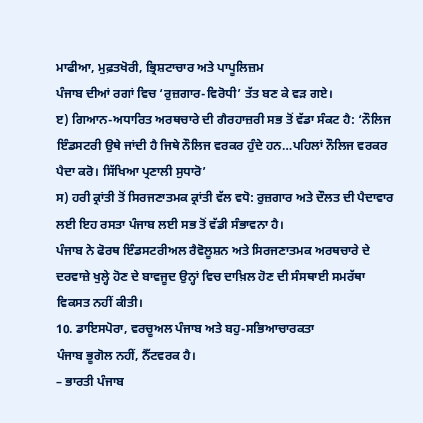ਮਾਫੀਆ, ਮੁਫ਼ਤਖੋਰੀ, ਭ੍ਰਿਸ਼ਟਾਚਾਰ ਅਤੇ ਪਾਪੂਲਿਜ਼ਮ
ਪੰਜਾਬ ਦੀਆਂ ਰਗਾਂ ਵਿਚ ‘ਰੁਜ਼ਗਾਰ-ਵਿਰੋਧੀ’ ਤੱਤ ਬਣ ਕੇ ਵੜ ਗਏ।
ੲ) ਗਿਆਨ-ਅਧਾਰਿਤ ਅਰਥਚਾਰੇ ਦੀ ਗੈਰਹਾਜ਼ਰੀ ਸਭ ਤੋਂ ਵੱਡਾ ਸੰਕਟ ਹੈ: ‘ਨੌਲਿਜ ਇੰਡਸਟਰੀ ਉਥੇ ਜਾਂਦੀ ਹੈ ਜਿਥੇ ਨੌਲਿਜ ਵਰਕਰ ਹੁੰਦੇ ਹਨ…ਪਹਿਲਾਂ ਨੌਲਿਜ ਵਰਕਰ ਪੈਦਾ ਕਰੋ। ਸਿੱਖਿਆ ਪ੍ਰਣਾਲੀ ਸੁਧਾਰੋ’
ਸ) ਹਰੀ ਕ੍ਰਾਂਤੀ ਤੋਂ ਸਿਰਜਣਾਤਮਕ ਕ੍ਰਾਂਤੀ ਵੱਲ ਵਧੋ: ਰੁਜ਼ਗਾਰ ਅਤੇ ਦੌਲਤ ਦੀ ਪੈਦਾਵਾਰ ਲਈ ਇਹ ਰਸਤਾ ਪੰਜਾਬ ਲਈ ਸਭ ਤੋਂ ਵੱਡੀ ਸੰਭਾਵਨਾ ਹੈ।
ਪੰਜਾਬ ਨੇ ਫੋਰਥ ਇੰਡਸਟਰੀਅਲ ਰੈਵੋਲੂਸ਼ਨ ਅਤੇ ਸਿਰਜਣਾਤਮਕ ਅਰਥਚਾਰੇ ਦੇ ਦਰਵਾਜ਼ੇ ਖੁਲ੍ਹੇ ਹੋਣ ਦੇ ਬਾਵਜੂਦ ਉਨ੍ਹਾਂ ਵਿਚ ਦਾਖ਼ਿਲ ਹੋਣ ਦੀ ਸੰਸਥਾਈ ਸਮਰੱਥਾ ਵਿਕਸਤ ਨਹੀਂ ਕੀਤੀ।
10. ਡਾਇਸਪੋਰਾ, ਵਰਚੂਅਲ ਪੰਜਾਬ ਅਤੇ ਬਹੁ-ਸਭਿਆਚਾਰਕਤਾ
ਪੰਜਾਬ ਭੂਗੋਲ ਨਹੀਂ, ਨੈੱਟਵਰਕ ਹੈ।
– ਭਾਰਤੀ ਪੰਜਾਬ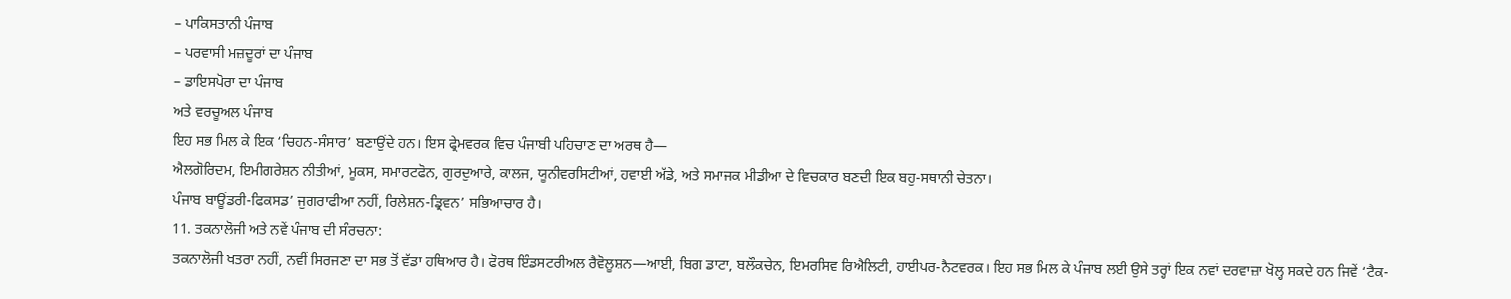– ਪਾਕਿਸਤਾਨੀ ਪੰਜਾਬ
– ਪਰਵਾਸੀ ਮਜ਼ਦੂਰਾਂ ਦਾ ਪੰਜਾਬ
– ਡਾਇਸਪੋਰਾ ਦਾ ਪੰਜਾਬ
ਅਤੇ ਵਰਚੂਅਲ ਪੰਜਾਬ
ਇਹ ਸਭ ਮਿਲ ਕੇ ਇਕ ‘ਚਿਹਨ-ਸੰਸਾਰ’ ਬਣਾਉਂਦੇ ਹਨ। ਇਸ ਫ੍ਰੇਮਵਰਕ ਵਿਚ ਪੰਜਾਬੀ ਪਹਿਚਾਣ ਦਾ ਅਰਥ ਹੈ—
ਐਲਗੋਰਿਦਮ, ਇਮੀਗਰੇਸ਼ਨ ਨੀਤੀਆਂ, ਮੂਕਸ, ਸਮਾਰਟਫੋਨ, ਗੁਰਦੁਆਰੇ, ਕਾਲਜ, ਯੂਨੀਵਰਸਿਟੀਆਂ, ਹਵਾਈ ਅੱਡੇ, ਅਤੇ ਸਮਾਜਕ ਮੀਡੀਆ ਦੇ ਵਿਚਕਾਰ ਬਣਦੀ ਇਕ ਬਹੁ-ਸਥਾਨੀ ਚੇਤਨਾ।
ਪੰਜਾਬ ਬਾਊਂਡਰੀ-ਫਿਕਸਡ’ ਜੁਗਰਾਫੀਆ ਨਹੀਂ, ਰਿਲੇਸ਼ਨ-ਡ੍ਰਿਵਨ’ ਸਭਿਆਚਾਰ ਹੈ।
11. ਤਕਨਾਲੋਜੀ ਅਤੇ ਨਵੇਂ ਪੰਜਾਬ ਦੀ ਸੰਰਚਨਾ:
ਤਕਨਾਲੋਜੀ ਖਤਰਾ ਨਹੀਂ, ਨਵੀਂ ਸਿਰਜਣਾ ਦਾ ਸਭ ਤੋਂ ਵੱਡਾ ਹਥਿਆਰ ਹੈ। ਫੋਰਥ ਇੰਡਸਟਰੀਅਲ ਰੈਵੋਲੂਸ਼ਨ—ਆਈ, ਬਿਗ ਡਾਟਾ, ਬਲੌਕਚੇਨ, ਇਮਰਸਿਵ ਰਿਐਲਿਟੀ, ਹਾਈਪਰ-ਨੈਟਵਰਕ। ਇਹ ਸਭ ਮਿਲ ਕੇ ਪੰਜਾਬ ਲਈ ਉਸੇ ਤਰ੍ਹਾਂ ਇਕ ਨਵਾਂ ਦਰਵਾਜ਼ਾ ਖੋਲ੍ਹ ਸਕਦੇ ਹਨ ਜਿਵੇਂ ‘ਟੈਕ-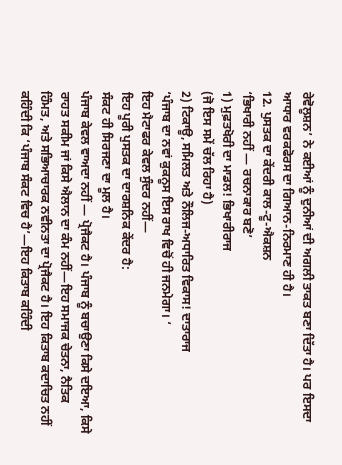ਰੇਵੋਲੂਸ਼ਨ’ ਨੇ ਕਈਆਂ ਨੂੰ ਦੁਨੀਆਂ ਦੀ ਅਗਲੀ ਤਾਕਤ ਬਣਾ ਦਿੱਤਾ ਹੈ। ਪਰ ਇਸਦਾ ਆਧਾਰ ਵਰਕਫੋਰਸ ਦਾ ਗਿਆਨ-ਨਿਰਮਾਣ ਹੀ ਹੈ।
12. ਪੁਸਤਕ ਦਾ ਕੇਂਦਰੀ ਕਾਲ-ਟੂ-ਐਕਸ਼ਨ
‘ਭਿਖਾਰੀ ਨਹੀਂ — ਰਚਨਾਕਾਰ ਬਣੋ’
1) ਮੁਫ਼ਤਖੋਰੀ ਦਾ ਮਾਡਲ! ਭਿਖਾਰੀਰਾਜ
(ਜੋ ਇਸ ਸਮੇਂ ਚੱਲ ਰਿਹਾ ਹੈ)
2) ਟਿਕਾਊ, ਸਮਿਲਤ ਅਤੇ ਨੌਲਿਜ-ਅਧਾਰਿਤ ਵਿਕਾਸ! ਦਾਤਾਰਾਜ
‘ਪੰਜਾਬ ਦਾ ਨਵਾਂ ਕੁਕਨੂਸ ਇਸ ਰਾਖ ਵਿਚੋਂ ਹੀ ਜਨਮੇਗਾ। ‘
ਇਹ ਮੈਟਾਫਰ ਕੇਵਲ ਸੁੰਦਰ ਨਹੀਂ—
ਇਹ ਪੂਰੀ ਪੁਸਤਕ ਦਾ ਦਾਰਸ਼ਨਿਕ ਕੇਂਦਰ ਹੈ:
ਸੰਕਟ ਹੀ ਸਿਰਜਣਾ ਦਾ ਮੂਲ ਹੈ।
ਪੰਜਾਬ ਕੇਵਲ ਵਾਅਦਾ ਨਹੀਂ — ਪ੍ਰੋਜੈਕਟ ਹੈ। ਪੰਜਾਬ ਨੂੰ ਬਚਾਉਣਾ ਕਿਸੇ ਦਇਆ, ਕਿਸੇ ਰਾਹਤ ਸਕੀਮ ਜਾਂ ਕਿਸੇ ਐਲਾਨ ਦਾ ਕੰਮ ਨਹੀਂ—ਇਹ ਸਮਾਜਕ ਚੇਤਨਾ, ਨੈਤਿਕ ਹਿੰਮਤ, ਅਤੇ ਸਭਿਆਚਾਰਕ ਨਵੀਨਤਾ ਦਾ ਪ੍ਰੋਜੈਕਟ ਹੈ। ਇਹ ਕਿਤਾਬ ਕਦਾਚਿਤ ਨਹੀਂ ਕਹਿੰਦੀ ਕਿ ‘ਪੰਜਾਬ ਸੰਕਟ ਵਿਚ ਹੈ’—ਇਹ ਕਿਤਾਬ ਕਹਿੰਦੀ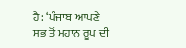ਹੈ: ‘ਪੰਜਾਬ ਆਪਣੇ ਸਭ ਤੋਂ ਮਹਾਨ ਰੂਪ ਦੀ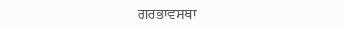ਗਰਭਾਵਸਥਾ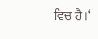ਵਿਚ ਹੈ।‘